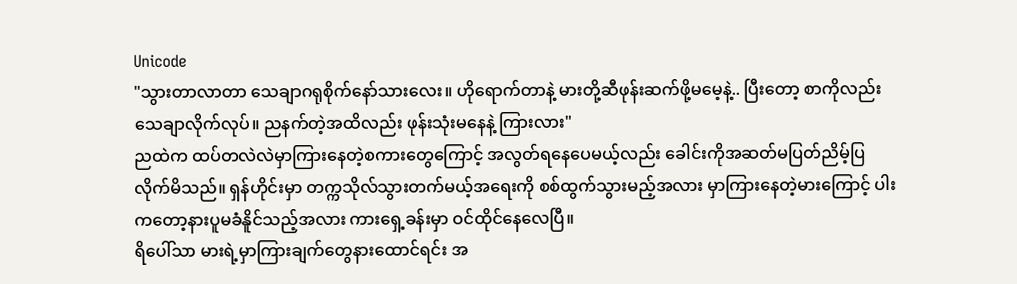Unicode
"သွားတာလာတာ သေချာဂရုစိုက်နော်သားလေး။ ဟိုရောက်တာနဲ့ မားတို့ဆီဖုန်းဆက်ဖို့မမေ့နဲ့.. ပြီးတော့ စာကိုလည်းသေချာလိုက်လုပ်။ ညနက်တဲ့အထိလည်း ဖုန်းသုံးမနေနဲ့ ကြားလား"
ညထဲက ထပ်တလဲလဲမှာကြားနေတဲ့စကားတွေကြောင့် အလွတ်ရနေပေမယ့်လည်း ခေါင်းကိုအဆတ်မပြတ်ညိမ့်ပြလိုက်မိသည်။ ရှန်ဟိုင်းမှာ တက္ကသိုလ်သွားတက်မယ့်အရေးကို စစ်ထွက်သွားမည့်အလား မှာကြားနေတဲ့မားကြောင့် ပါးကတော့နားပူမခံနိူင်သည့်အလား ကားရှေ့ခန်းမှာ ဝင်ထိုင်နေလေပြီ။
ရိပေါ်သာ မားရဲ့မှာကြားချက်တွေနားထောင်ရင်း အ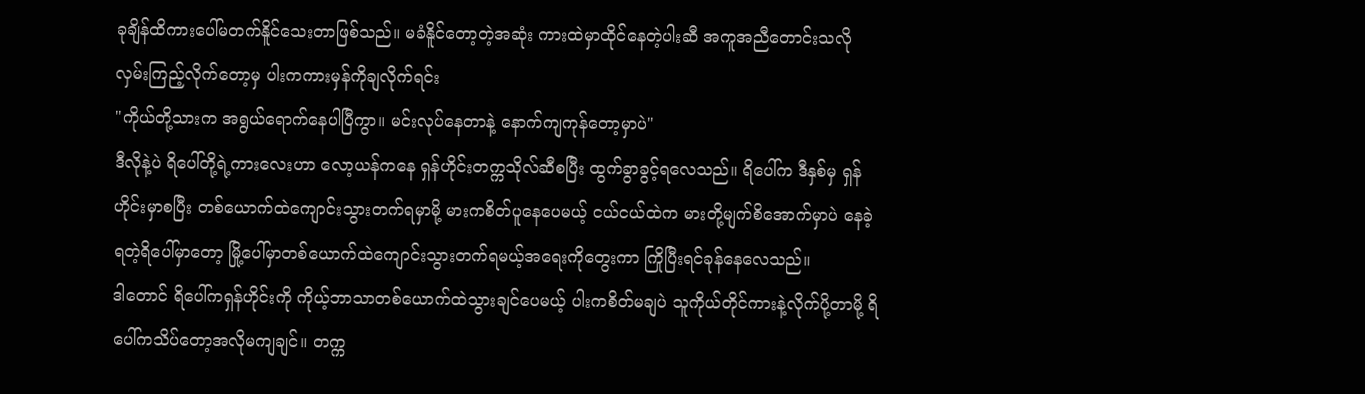ခုချိန်ထိကားပေါ်မတက်နိူင်သေးတာဖြစ်သည်။ မခံနိူင်တော့တဲ့အဆုံး ကားထဲမှာထိုင်နေတဲ့ပါးဆီ အကူအညီတောင်းသလိုလှမ်းကြည့်လိုက်တော့မှ ပါးကကားမှန်ကိုချလိုက်ရင်း
"ကိုယ်တို့သားက အရွယ်ရောက်နေပါပြီကွာ။ မင်းလုပ်နေတာနဲ့ နောက်ကျကုန်တော့မှာပဲ"
ဒီလိုနဲ့ပဲ ရိပေါ်တို့ရဲ့ကားလေးဟာ လော့ယန်ကနေ ရှန်ဟိုင်းတက္ကသိုလ်ဆီစပြီး ထွက်ခွာခွင့်ရလေသည်။ ရိပေါ်က ဒီနှစ်မှ ရှန်ဟိုင်းမှာစပြီး တစ်ယောက်ထဲကျောင်းသွားတက်ရမှာမို့ မားကစိတ်ပူနေပေမယ့် ငယ်ငယ်ထဲက မားတို့မျက်စိအောက်မှာပဲ နေခဲ့ရတဲ့ရိပေါ်မှာတော့ မြို့ပေါ်မှာတစ်ယောက်ထဲကျောင်းသွားတက်ရမယ့်အရေးကိုတွေးကာ ကြိုပြီးရင်ခုန်နေလေသည်။
ဒါတောင် ရိပေါ်ကရှန်ဟိုင်းကို ကိုယ့်ဘာသာတစ်ယောက်ထဲသွားချင်ပေမယ့် ပါးကစိတ်မချပဲ သူကိုယ်တိုင်ကားနဲ့လိုက်ပို့တာမို့ ရိပေါ်ကသိပ်တော့အလိုမကျချင်။ တက္က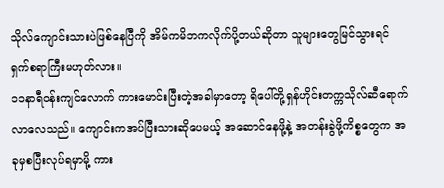သိုလ်ကျောင်းသားပဲဖြစ်နေပြီကို အိမ်ကမိဘကလိုက်ပို့တယ်ဆိုတာ သူများတွေမြင်သွားရင် ရှက်စရာကြီးမဟုတ်လား။
၁၁နာရီဝန်းကျင်လောက် ကားမောင်းပြီးတဲ့အခါမှာတော့ ရိပေါ်တို့ရှန်ဟိုင်းတက္ကသိုလ်ဆီရောက်လာလေသည်။ ကျောင်းကအပ်ပြီးသားဆိုပေမယ့် အဆောင်နေဖို့နဲ့ အတန်းခွဲဖို့ကိစ္စတွေက အခုမှစပြီးလုပ်ရမှာမို့ ကား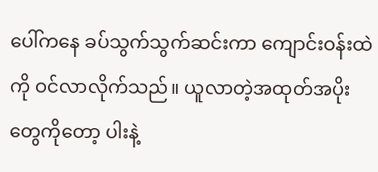ပေါ်ကနေ ခပ်သွက်သွက်ဆင်းကာ ကျောင်းဝန်းထဲကို ဝင်လာလိုက်သည်။ ယူလာတဲ့အထုတ်အပိုးတွေကိုတော့ ပါးနဲ့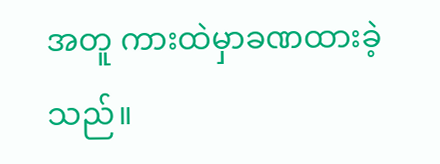အတူ ကားထဲမှာခဏထားခဲ့သည်။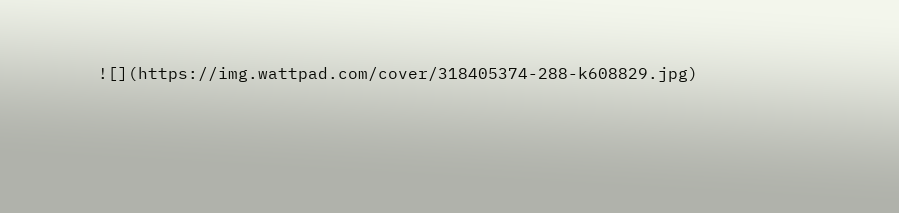![](https://img.wattpad.com/cover/318405374-288-k608829.jpg)